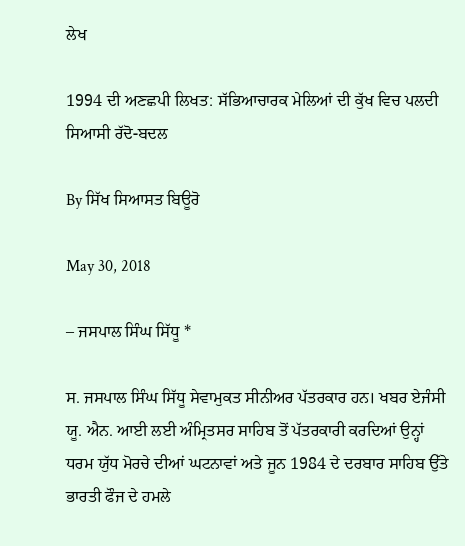ਲੇਖ

1994 ਦੀ ਅਣਛਪੀ ਲਿਖਤ: ਸੱਭਿਆਚਾਰਕ ਮੇਲਿਆਂ ਦੀ ਕੁੱਖ ਵਿਚ ਪਲਦੀ ਸਿਆਸੀ ਰੱਦੋ-ਬਦਲ

By ਸਿੱਖ ਸਿਆਸਤ ਬਿਊਰੋ

May 30, 2018

– ਜਸਪਾਲ ਸਿੰਘ ਸਿੱਧੂ *

ਸ. ਜਸਪਾਲ ਸਿੰਘ ਸਿੱਧੂ ਸੇਵਾਮੁਕਤ ਸੀਨੀਅਰ ਪੱਤਰਕਾਰ ਹਨ। ਖਬਰ ਏਜੰਸੀ ਯੂ. ਐਨ. ਆਈ ਲਈ ਅੰਮ੍ਰਿਤਸਰ ਸਾਹਿਬ ਤੋਂ ਪੱਤਰਕਾਰੀ ਕਰਦਿਆਂ ਉਨ੍ਹਾਂ ਧਰਮ ਯੁੱਧ ਮੋਰਚੇ ਦੀਆਂ ਘਟਨਾਵਾਂ ਅਤੇ ਜੂਨ 1984 ਦੇ ਦਰਬਾਰ ਸਾਹਿਬ ਉੱਤੇ ਭਾਰਤੀ ਫੌਜ ਦੇ ਹਮਲੇ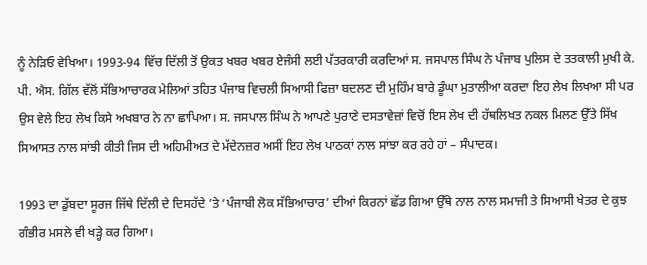ਨੂੰ ਨੇੜਿਓ ਵੇਖਿਆ। 1993-94 ਵਿੱਚ ਦਿੱਲੀ ਤੋਂ ਉਕਤ ਖਬਰ ਖਬਰ ਏਜੰਸੀ ਲਈ ਪੱਤਰਕਾਰੀ ਕਰਦਿਆਂ ਸ. ਜਸਪਾਲ ਸਿੰਘ ਨੇ ਪੰਜਾਬ ਪੁਲਿਸ ਦੇ ਤਤਕਾਲੀ ਮੁਖੀ ਕੇ. ਪੀ. ਐਸ. ਗਿੱਲ ਵੱਲੋਂ ਸੱਭਿਆਚਾਰਕ ਮੇਲਿਆਂ ਤਹਿਤ ਪੰਜਾਬ ਵਿਚਲੀ ਸਿਆਸੀ ਫਿਜ਼ਾ ਬਦਲਣ ਦੀ ਮੁਹਿੰਮ ਬਾਰੇ ਡੂੰਘਾ ਮੁਤਾਲੀਆ ਕਰਦਾ ਇਹ ਲੇਖ ਲਿਖਆ ਸੀ ਪਰ ਉਸ ਵੇਲੇ ਇਹ ਲੇਖ ਕਿਸੇ ਅਖਬਾਰ ਨੇ ਨਾ ਛਾਪਿਆ। ਸ. ਜਸਪਾਲ ਸਿੰਘ ਨੇ ਆਪਣੇ ਪੁਰਾਣੇ ਦਸਤਾਵੇਜ਼ਾਂ ਵਿਚੋਂ ਇਸ ਲੇਖ ਦੀ ਹੱਥਲਿਖਤ ਨਕਲ ਮਿਲਣ ਉੱਤੇ ਸਿੱਖ ਸਿਆਸਤ ਨਾਲ ਸਾਂਝੀ ਕੀਤੀ ਜਿਸ ਦੀ ਅਹਿਮੀਅਤ ਦੇ ਮੱਦੇਨਜ਼ਰ ਅਸੀਂ ਇਹ ਲੇਖ ਪਾਠਕਾਂ ਨਾਲ ਸਾਂਝਾ ਕਰ ਰਹੇ ਹਾਂ – ਸੰਪਾਦਕ।

1993 ਦਾ ਡੁੱਬਦਾ ਸੂਰਜ ਜਿੱਥੇ ਦਿੱਲੀ ਦੇ ਦਿਸਹੱਦੇ ’ਤੇ ‘ਪੰਜਾਬੀ ਲੋਕ ਸੱਭਿਆਚਾਰ’ ਦੀਆਂ ਕਿਰਨਾਂ ਛੱਡ ਗਿਆ ਉੱਥੇ ਨਾਲ ਨਾਲ ਸਮਾਜੀ ਤੇ ਸਿਆਸੀ ਖੇਤਰ ਦੇ ਕੁਝ ਗੰਭੀਰ ਮਸਲੇ ਵੀ ਖੜ੍ਹੇ ਕਰ ਗਿਆ।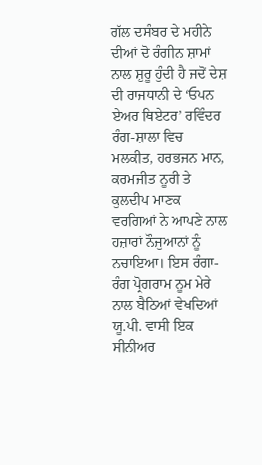ਗੱਲ ਦਸੰਬਰ ਦੇ ਮਹੀਨੇ ਦੀਆਂ ਦੋ ਰੰਗੀਨ ਸ਼ਾਮਾਂ ਨਾਲ ਸ਼ੁਰੂ ਹੁੰਦੀ ਹੈ ਜਦੋਂ ਦੇਸ਼ ਦੀ ਰਾਜਧਾਨੀ ਦੇ ‘ਓਪਨ ਏਅਰ ਥਿਏਟਰ’ ਰਵਿੰਦਰ ਰੰਗ-ਸ਼ਾਲਾ ਵਿਚ ਮਲਕੀਤ, ਹਰਭਜਨ ਮਾਨ, ਕਰਮਜੀਤ ਨੂਰੀ ਤੇ ਕੁਲਦੀਪ ਮਾਣਕ ਵਰਗਿਆਂ ਨੇ ਆਪਣੇ ਨਾਲ ਹਜ਼ਾਰਾਂ ਨੌਜੁਆਨਾਂ ਨੂੰ ਨਚਾਇਆ। ਇਸ ਰੰਗਾ-ਰੰਗ ਪ੍ਰੋਗਰਾਮ ਨੂਮ ਮੇਰੇ ਨਾਲ ਬੈਠਿਆਂ ਵੇਖਦਿਆਂ ਯੂ.ਪੀ. ਵਾਸੀ ਇਕ ਸੀਨੀਅਰ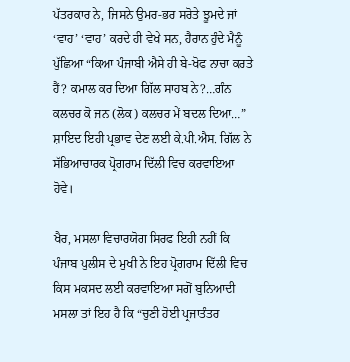ਪੱਤਰਕਾਰ ਨੇ, ਜਿਸਨੇ ਉਮਰ-ਭਰ ਸਰੋਤੇ ਝੂਮਦੇ ਜਾਂ ‘ਵਾਹ’ ‘ਵਾਹ’ ਕਰਦੇ ਹੀ ਵੇਖੇ ਸਨ, ਹੈਰਾਨ ਹੁੰਦੇ ਮੈਨੂੰ ਪੁੱਛਿਆ “ਕਿਆ ਪੰਜਾਬੀ ਐਸੇ ਹੀ ਬੇ-ਖੋਫ ਨਾਚਾ ਕਰਤੇ ਹੈਂ? ਕਮਾਲ ਕਰ ਦਿਆ ਗਿੱਲ ਸਾਹਬ ਨੇ?…ਗੰਨ ਕਲਚਰ ਕੋ ਜਨ (ਲੋਕ) ਕਲਚਰ ਮੇਂ ਬਦਲ ਦਿਆ…” ਸ਼ਾਇਦ ਇਹੀ ਪ੍ਰਭਾਵ ਦੇਣ ਲਈ ਕੇ.ਪੀ.ਐਸ. ਗਿੱਲ ਨੇ ਸੱਭਿਆਚਾਰਕ ਪ੍ਰੋਗਰਾਮ ਦਿੱਲੀ ਵਿਚ ਕਰਵਾਇਆ ਹੋਵੇ।

ਖੈਰ, ਮਸਲਾ ਵਿਚਾਰਯੋਗ ਸਿਰਫ ਇਹੀ ਨਹੀਂ ਕਿ ਪੰਜਾਬ ਪੁਲੀਸ ਦੇ ਮੁਖੀ ਨੇ ਇਹ ਪ੍ਰੋਗਰਾਮ ਦਿੱਲੀ ਵਿਚ ਕਿਸ ਮਕਸਦ ਲਈ ਕਰਵਾਇਆ ਸਗੋਂ ਬੁਨਿਆਦੀ ਮਸਲਾ ਤਾਂ ਇਹ ਹੈ ਕਿ “ਚੁਣੀ ਹੋਈ ਪ੍ਰਜਾਤੰਤਰ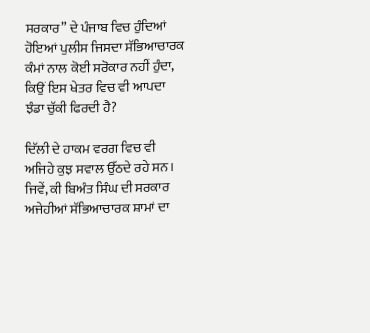ਸਰਕਾਰ” ਦੇ ਪੰਜਾਬ ਵਿਚ ਹੁੰਦਿਆਂ ਹੋਇਆਂ ਪੁਲੀਸ ਜਿਸਦਾ ਸੱਭਿਆਚਾਰਕ ਕੰਮਾਂ ਨਾਲ ਕੋਈ ਸਰੋਕਾਰ ਨਹੀਂ ਹੁੰਦਾ, ਕਿਉਂ ਇਸ ਖੇਤਰ ਵਿਚ ਵੀ ਆਪਦਾ ਝੰਡਾ ਚੁੱਕੀ ਫਿਰਦੀ ਹੈ?

ਦਿੱਲੀ ਦੇ ਹਾਕਮ ਵਰਗ ਵਿਚ ਵੀ ਅਜਿਹੇ ਕੁਝ ਸਵਾਲ ਉੱਠਦੇ ਰਹੇ ਸਨ। ਜਿਵੇਂ, ਕੀ ਬਿਅੰਤ ਸਿੰਘ ਦੀ ਸਰਕਾਰ ਅਜੇਹੀਆਂ ਸੱਭਿਆਚਾਰਕ ਸ਼ਾਮਾਂ ਦਾ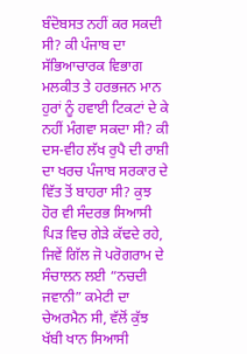ਬੰਦੋਬਸਤ ਨਹੀਂ ਕਰ ਸਕਦੀ ਸੀ? ਕੀ ਪੰਜਾਬ ਦਾ ਸੱਭਿਆਚਾਰਕ ਵਿਭਾਗ ਮਲਕੀਤ ਤੇ ਹਰਭਜਨ ਮਾਨ ਹੁਰਾਂ ਨੂੰ ਹਵਾਈ ਟਿਕਟਾਂ ਦੇ ਕੇ ਨਹੀਂ ਮੰਗਵਾ ਸਕਦਾ ਸੀ? ਕੀ ਦਸ-ਵੀਹ ਲੱਖ ਰੁਪੈ ਦੀ ਰਾਸ਼ੀ ਦਾ ਖਰਚ ਪੰਜਾਬ ਸਰਕਾਰ ਦੇ ਵਿੱਤ ਤੋਂ ਬਾਹਰਾ ਸੀ? ਕੁਝ ਹੋਰ ਵੀ ਸੰਦਰਭ ਸਿਆਸੀ ਪਿੜ ਵਿਚ ਗੇੜੇ ਕੱਢਦੇ ਰਹੇ, ਜਿਵੇਂ ਗਿੱਲ ਜੋ ਪਰੋਗਰਾਮ ਦੇ ਸੰਚਾਲਨ ਲਈ “ਨਚਦੀ ਜਵਾਨੀ” ਕਮੇਟੀ ਦਾ ਚੇਅਰਮੈਨ ਸੀ, ਵੱਲੋਂ ਕੁੱਝ ਖੱਬੀ ਖਾਨ ਸਿਆਸੀ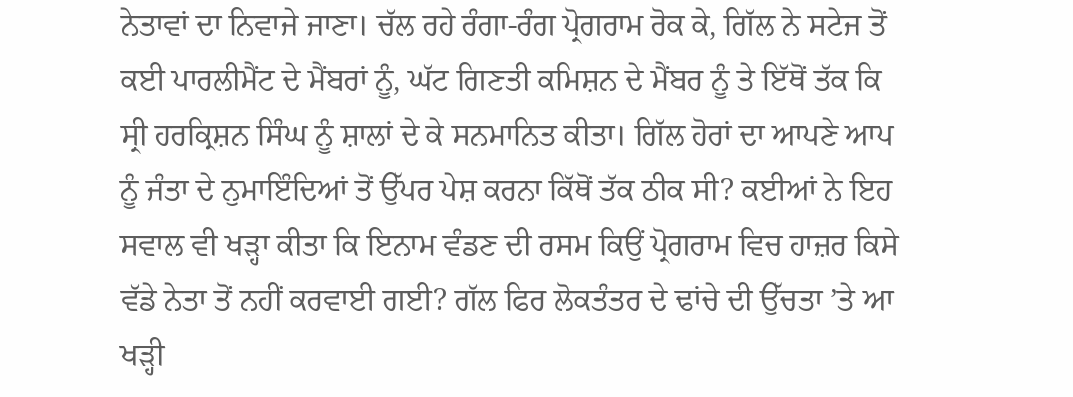ਨੇਤਾਵਾਂ ਦਾ ਨਿਵਾਜੇ ਜਾਣਾ। ਚੱਲ ਰਹੇ ਰੰਗਾ-ਰੰਗ ਪ੍ਰੋਗਰਾਮ ਰੋਕ ਕੇ, ਗਿੱਲ ਨੇ ਸਟੇਜ ਤੋਂ ਕਈ ਪਾਰਲੀਮੈਂਟ ਦੇ ਮੈਂਬਰਾਂ ਨੂੰ, ਘੱਟ ਗਿਣਤੀ ਕਮਿਸ਼ਨ ਦੇ ਮੈਂਬਰ ਨੂੰ ਤੇ ਇੱਥੋਂ ਤੱਕ ਕਿ ਸ੍ਰੀ ਹਰਕ੍ਰਿਸ਼ਨ ਸਿੰਘ ਨੂੰ ਸ਼ਾਲਾਂ ਦੇ ਕੇ ਸਨਮਾਨਿਤ ਕੀਤਾ। ਗਿੱਲ ਹੋਰਾਂ ਦਾ ਆਪਣੇ ਆਪ ਨੂੰ ਜੰਤਾ ਦੇ ਨੁਮਾਇੰਦਿਆਂ ਤੋਂ ਉੱਪਰ ਪੇਸ਼ ਕਰਨਾ ਕਿੱਥੋਂ ਤੱਕ ਠੀਕ ਸੀ? ਕਈਆਂ ਨੇ ਇਹ ਸਵਾਲ ਵੀ ਖੜ੍ਹਾ ਕੀਤਾ ਕਿ ਇਨਾਮ ਵੰਡਣ ਦੀ ਰਸਮ ਕਿਉਂ ਪ੍ਰੋਗਰਾਮ ਵਿਚ ਹਾਜ਼ਰ ਕਿਸੇ ਵੱਡੇ ਨੇਤਾ ਤੋਂ ਨਹੀਂ ਕਰਵਾਈ ਗਈ? ਗੱਲ ਫਿਰ ਲੋਕਤੰਤਰ ਦੇ ਢਾਂਚੇ ਦੀ ਉੱਚਤਾ ’ਤੇ ਆ ਖੜ੍ਹੀ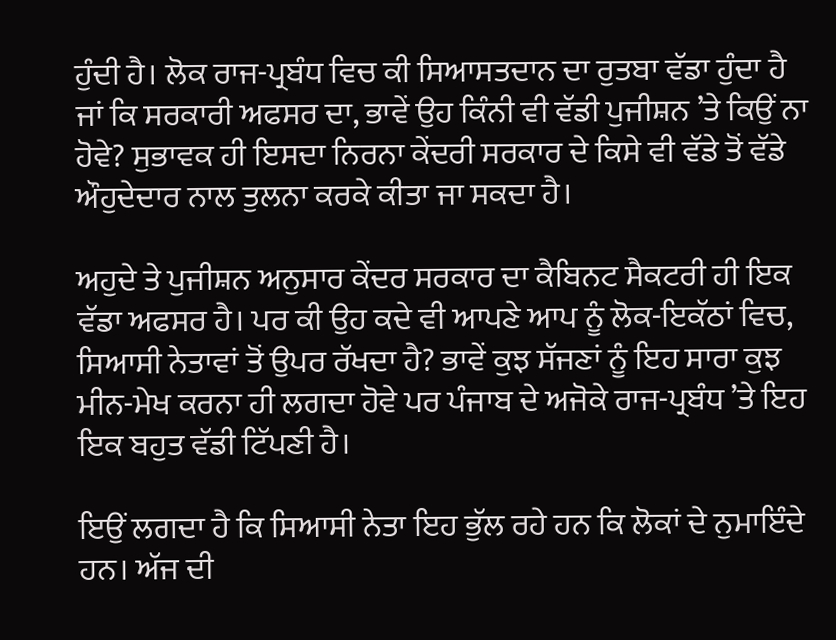ਹੁੰਦੀ ਹੈ। ਲੋਕ ਰਾਜ-ਪ੍ਰਬੰਧ ਵਿਚ ਕੀ ਸਿਆਸਤਦਾਨ ਦਾ ਰੁਤਬਾ ਵੱਡਾ ਹੁੰਦਾ ਹੈ ਜਾਂ ਕਿ ਸਰਕਾਰੀ ਅਫਸਰ ਦਾ, ਭਾਵੇਂ ਉਹ ਕਿੰਨੀ ਵੀ ਵੱਡੀ ਪੁਜੀਸ਼ਨ ’ਤੇ ਕਿਉਂ ਨਾ ਹੋਵੇ? ਸੁਭਾਵਕ ਹੀ ਇਸਦਾ ਨਿਰਨਾ ਕੇਂਦਰੀ ਸਰਕਾਰ ਦੇ ਕਿਸੇ ਵੀ ਵੱਡੇ ਤੋਂ ਵੱਡੇ ਔਹੁਦੇਦਾਰ ਨਾਲ ਤੁਲਨਾ ਕਰਕੇ ਕੀਤਾ ਜਾ ਸਕਦਾ ਹੈ।

ਅਹੁਦੇ ਤੇ ਪੁਜੀਸ਼ਨ ਅਨੁਸਾਰ ਕੇਂਦਰ ਸਰਕਾਰ ਦਾ ਕੈਬਿਨਟ ਸੈਕਟਰੀ ਹੀ ਇਕ ਵੱਡਾ ਅਫਸਰ ਹੈ। ਪਰ ਕੀ ਉਹ ਕਦੇ ਵੀ ਆਪਣੇ ਆਪ ਨੂੰ ਲੋਕ-ਇਕੱਠਾਂ ਵਿਚ, ਸਿਆਸੀ ਨੇਤਾਵਾਂ ਤੋਂ ਉਪਰ ਰੱਖਦਾ ਹੈ? ਭਾਵੇਂ ਕੁਝ ਸੱਜਣਾਂ ਨੂੰ ਇਹ ਸਾਰਾ ਕੁਝ ਮੀਨ-ਮੇਖ ਕਰਨਾ ਹੀ ਲਗਦਾ ਹੋਵੇ ਪਰ ਪੰਜਾਬ ਦੇ ਅਜੋਕੇ ਰਾਜ-ਪ੍ਰਬੰਧ ’ਤੇ ਇਹ ਇਕ ਬਹੁਤ ਵੱਡੀ ਟਿੱਪਣੀ ਹੈ।

ਇਉਂ ਲਗਦਾ ਹੈ ਕਿ ਸਿਆਸੀ ਨੇਤਾ ਇਹ ਭੁੱਲ ਰਹੇ ਹਨ ਕਿ ਲੋਕਾਂ ਦੇ ਨੁਮਾਇੰਦੇ ਹਨ। ਅੱਜ ਦੀ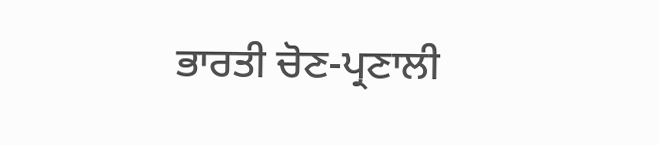ਭਾਰਤੀ ਚੋਣ-ਪ੍ਰਣਾਲੀ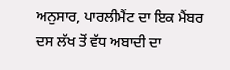ਅਨੁਸਾਰ, ਪਾਰਲੀਮੈਂਟ ਦਾ ਇਕ ਮੈਂਬਰ ਦਸ ਲੱਖ ਤੋਂ ਵੱਧ ਅਬਾਦੀ ਦਾ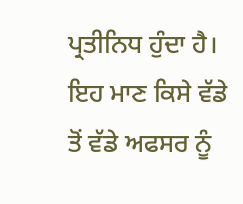ਪ੍ਰਤੀਨਿਧ ਹੁੰਦਾ ਹੈ। ਇਹ ਮਾਣ ਕਿਸੇ ਵੱਡੇ ਤੋਂ ਵੱਡੇ ਅਫਸਰ ਨੂੰ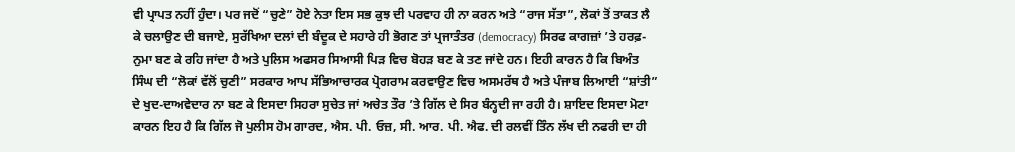ਵੀ ਪ੍ਰਾਪਤ ਨਹੀਂ ਹੁੰਦਾ। ਪਰ ਜਦੋਂ “ਚੁਣੇ” ਹੋਏ ਨੇਤਾ ਇਸ ਸਭ ਕੁਝ ਦੀ ਪਰਵਾਹ ਹੀ ਨਾ ਕਰਨ ਅਤੇ “ਰਾਜ ਸੱਤਾ”, ਲੋਕਾਂ ਤੋਂ ਤਾਕਤ ਲੈ ਕੇ ਚਲਾਉਣ ਦੀ ਬਜਾਏ, ਸੁਰੱਖਿਆ ਦਲਾਂ ਦੀ ਬੰਦੂਕ ਦੇ ਸਹਾਰੇ ਹੀ ਭੋਗਣ ਤਾਂ ਪ੍ਰਜਾਤੰਤਰ (democracy) ਸਿਰਫ ਕਾਗਜ਼ਾਂ ’ਤੇ ਹਰਫ਼-ਨੁਮਾ ਬਣ ਕੇ ਰਹਿ ਜਾਂਦਾ ਹੈ ਅਤੇ ਪੁਲਿਸ ਅਫਸਰ ਸਿਆਸੀ ਪਿੜ ਵਿਚ ਬੋਹੜ ਬਣ ਕੇ ਤਣ ਜਾਂਦੇ ਹਨ। ਇਹੀ ਕਾਰਨ ਹੈ ਕਿ ਬਿਅੰਤ ਸਿੰਘ ਦੀ “ਲੋਕਾਂ ਵੱਲੋਂ ਚੁਣੀ” ਸਰਕਾਰ ਆਪ ਸੱਭਿਆਚਾਰਕ ਪ੍ਰੋਗਰਾਮ ਕਰਵਾਉਣ ਵਿਚ ਅਸਮਰੱਥ ਹੈ ਅਤੇ ਪੰਜਾਬ ਲਿਆਈ “ਸ਼ਾਂਤੀ” ਦੇ ਖੁਦ-ਦਾਅਵੇਦਾਰ ਨਾ ਬਣ ਕੇ ਇਸਦਾ ਸਿਹਰਾ ਸੁਚੇਤ ਜਾਂ ਅਚੇਤ ਤੌਰ ’ਤੇ ਗਿੱਲ ਦੇ ਸਿਰ ਬੰਨ੍ਹਦੀ ਜਾ ਰਹੀ ਹੈ। ਸ਼ਾਇਦ ਇਸਦਾ ਮੋਟਾ ਕਾਰਨ ਇਹ ਹੈ ਕਿ ਗਿੱਲ ਜੋ ਪੁਲੀਸ ਹੋਮ ਗਾਰਦ, ਐਸ. ਪੀ. ਓਜ਼, ਸੀ. ਆਰ. ਪੀ. ਐਫ. ਦੀ ਰਲਵੀਂ ਤਿੰਨ ਲੱਖ ਦੀ ਨਫਰੀ ਦਾ ਹੀ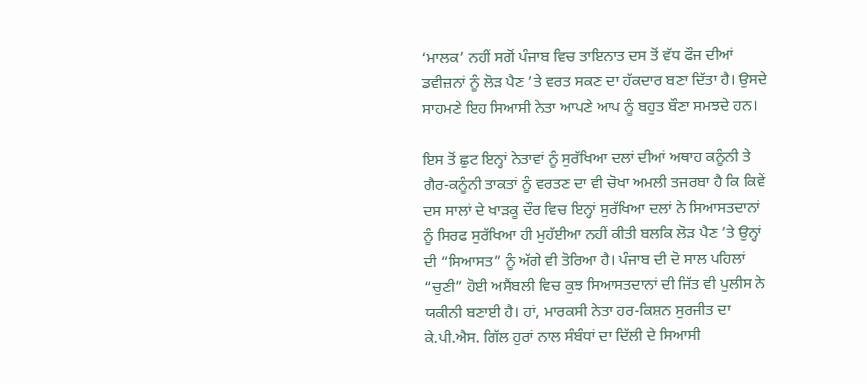‘ਮਾਲਕ’ ਨਹੀਂ ਸਗੋਂ ਪੰਜਾਬ ਵਿਚ ਤਾਇਨਾਤ ਦਸ ਤੋਂ ਵੱਧ ਫੌਜ ਦੀਆਂ ਡਵੀਜ਼ਨਾਂ ਨੂੰ ਲੋੜ ਪੈਣ ’ਤੇ ਵਰਤ ਸਕਣ ਦਾ ਹੱਕਦਾਰ ਬਣਾ ਦਿੱਤਾ ਹੈ। ਉਸਦੇ ਸਾਹਮਣੇ ਇਹ ਸਿਆਸੀ ਨੇਤਾ ਆਪਣੇ ਆਪ ਨੂੰ ਬਹੁਤ ਬੌਣਾ ਸਮਝਦੇ ਹਨ।

ਇਸ ਤੋਂ ਛੁਟ ਇਨ੍ਹਾਂ ਨੇਤਾਵਾਂ ਨੂੰ ਸੁਰੱਖਿਆ ਦਲਾਂ ਦੀਆਂ ਅਥਾਹ ਕਨੂੰਨੀ ਤੇ ਗੈਰ-ਕਨੂੰਨੀ ਤਾਕਤਾਂ ਨੂੰ ਵਰਤਣ ਦਾ ਵੀ ਚੋਖਾ ਅਮਲੀ ਤਜਰਬਾ ਹੈ ਕਿ ਕਿਵੇਂ ਦਸ ਸਾਲਾਂ ਦੇ ਖਾੜਕੂ ਦੌਰ ਵਿਚ ਇਨ੍ਹਾਂ ਸੁਰੱਖਿਆ ਦਲਾਂ ਨੇ ਸਿਆਸਤਦਾਨਾਂ ਨੂੰ ਸਿਰਫ ਸੁਰੱਖਿਆ ਹੀ ਮੁਹੱਈਆ ਨਹੀਂ ਕੀਤੀ ਬਲਕਿ ਲੋੜ ਪੈਣ ’ਤੇ ਉਨ੍ਹਾਂ ਦੀ “ਸਿਆਸਤ” ਨੂੰ ਅੱਗੇ ਵੀ ਤੋਰਿਆ ਹੈ। ਪੰਜਾਬ ਦੀ ਦੋ ਸਾਲ ਪਹਿਲਾਂ “ਚੁਣੀ” ਹੋਈ ਅਸੈਂਬਲੀ ਵਿਚ ਕੁਝ ਸਿਆਸਤਦਾਨਾਂ ਦੀ ਜਿੱਤ ਵੀ ਪੁਲੀਸ ਨੇ ਯਕੀਨੀ ਬਣਾਈ ਹੈ। ਹਾਂ, ਮਾਰਕਸੀ ਨੇਤਾ ਹਰ-ਕਿਸ਼ਨ ਸੁਰਜੀਤ ਦਾ ਕੇ.ਪੀ.ਐਸ. ਗਿੱਲ ਹੁਰਾਂ ਨਾਲ ਸੰਬੰਧਾਂ ਦਾ ਦਿੱਲੀ ਦੇ ਸਿਆਸੀ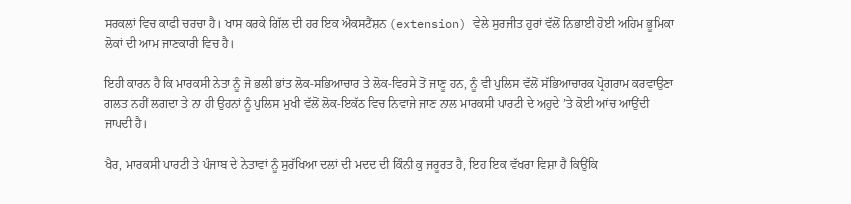ਸਰਕਲਾਂ ਵਿਚ ਕਾਫੀ ਚਰਚਾ ਹੈ। ਖਾਸ ਕਰਕੇ ਗਿੱਲ ਦੀ ਹਰ ਇਕ ਐਕਸਟੈਂਸ਼ਨ (extension) ਵੇਲੇ ਸੁਰਜੀਤ ਹੁਰਾਂ ਵੱਲੋਂ ਨਿਭਾਈ ਹੋਈ ਅਹਿਮ ਭੂਮਿਕਾ ਲੋਕਾਂ ਦੀ ਆਮ ਜਾਣਕਾਰੀ ਵਿਚ ਹੈ।

ਇਹੀ ਕਾਰਨ ਹੈ ਕਿ ਮਾਰਕਸੀ ਨੇਤਾ ਨੂੰ ਜੋ ਭਲੀ ਭਾਂਤ ਲੋਕ-ਸਭਿਆਚਾਰ ਤੇ ਲੋਕ-ਵਿਰਸੇ ਤੋਂ ਜਾਣੂ ਹਨ, ਨੂੰ ਵੀ ਪੁਲਿਸ ਵੱਲੋਂ ਸੱਭਿਆਚਾਰਕ ਪ੍ਰੋਗਰਾਮ ਕਰਵਾਉਣਾ ਗਲਤ ਨਹੀਂ ਲਗਦਾ ਤੇ ਨਾ ਹੀ ਉਹਨਾਂ ਨੂੰ ਪੁਲਿਸ ਮੁਖੀ ਵੱਲੋਂ ਲੋਕ-ਇਕੱਠ ਵਿਚ ਨਿਵਾਜੇ ਜਾਣ ਨਾਲ ਮਾਰਕਸੀ ਪਾਰਟੀ ਦੇ ਅਹੁਦੇ ’ਤੇ ਕੋਈ ਆਂਚ ਆਉਂਦੀ ਜਾਪਦੀ ਹੈ।

ਖੈਰ, ਮਾਰਕਸੀ ਪਾਰਟੀ ਤੇ ਪੰਜਾਬ ਦੇ ਨੇਤਾਵਾਂ ਨੂੰ ਸੁਰੱਖਿਆ ਦਲਾਂ ਦੀ ਮਦਦ ਦੀ ਕਿੰਨੀ ਕੁ ਜਰੂਰਤ ਹੈ, ਇਹ ਇਕ ਵੱਖਰਾ ਵਿਸ਼ਾ ਹੈ ਕਿਉਂਕਿ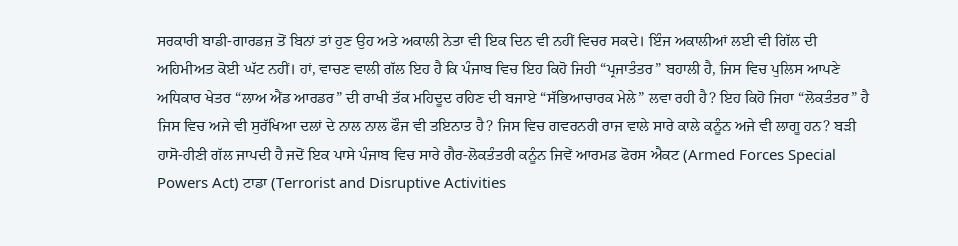ਸਰਕਾਰੀ ਬਾਡੀ-ਗਾਰਡਜ਼ ਤੋਂ ਬਿਨਾਂ ਤਾਂ ਹੁਣ ਉਹ ਅਤੇ ਅਕਾਲੀ ਨੇਤਾ ਵੀ ਇਕ ਦਿਨ ਵੀ ਨਹੀਂ ਵਿਚਰ ਸਕਦੇ। ਇੰਜ ਅਕਾਲੀਆਂ ਲਈ ਵੀ ਗਿੱਲ ਦੀ ਅਹਿਮੀਅਤ ਕੋਈ ਘੱਟ ਨਹੀਂ। ਹਾਂ, ਵਾਚਣ ਵਾਲੀ ਗੱਲ ਇਹ ਹੈ ਕਿ ਪੰਜਾਬ ਵਿਚ ਇਹ ਕਿਹੋ ਜਿਹੀ “ਪ੍ਰਜਾਤੰਤਰ” ਬਹਾਲੀ ਹੈ, ਜਿਸ ਵਿਚ ਪੁਲਿਸ ਆਪਣੇ ਅਧਿਕਾਰ ਖੇਤਰ “ਲਾਅ ਐਂਡ ਆਰਡਰ” ਦੀ ਰਾਖੀ ਤੱਕ ਮਹਿਦੂਦ ਰਹਿਣ ਦੀ ਬਜਾਏ “ਸੱਭਿਆਚਾਰਕ ਮੇਲੇ” ਲਵਾ ਰਹੀ ਹੈ? ਇਹ ਕਿਹੋ ਜਿਹਾ “ਲੋਕਤੰਤਰ” ਹੈ ਜਿਸ ਵਿਚ ਅਜੇ ਵੀ ਸੁਰੱਖਿਆ ਦਲਾਂ ਦੇ ਨਾਲ ਨਾਲ ਫੌਜ ਵੀ ਤਇਨਾਤ ਹੈ? ਜਿਸ ਵਿਚ ਗਵਰਨਰੀ ਰਾਜ ਵਾਲੇ ਸਾਰੇ ਕਾਲੇ ਕਨੂੰਨ ਅਜੇ ਵੀ ਲਾਗੂ ਹਨ? ਬੜੀ ਹਾਸੋ-ਹੀਣੀ ਗੱਲ ਜਾਪਦੀ ਹੈ ਜਦੋਂ ਇਕ ਪਾਸੇ ਪੰਜਾਬ ਵਿਚ ਸਾਰੇ ਗੈਰ-ਲੋਕਤੰਤਰੀ ਕਨੂੰਨ ਜਿਵੇਂ ਆਰਮਡ ਫੋਰਸ ਐਕਟ (Armed Forces Special Powers Act) ਟਾਡਾ (Terrorist and Disruptive Activities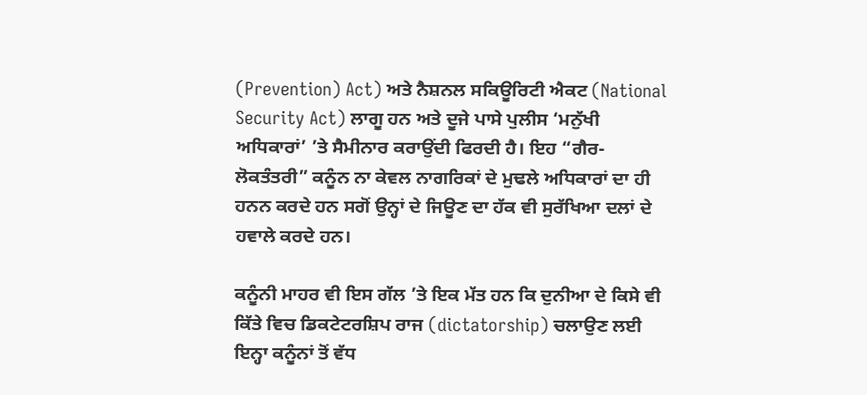(Prevention) Act) ਅਤੇ ਨੈਸ਼ਨਲ ਸਕਿਊਰਿਟੀ ਐਕਟ (National Security Act) ਲਾਗੂ ਹਨ ਅਤੇ ਦੂਜੇ ਪਾਸੇ ਪੁਲੀਸ ‘ਮਨੁੱਖੀ ਅਧਿਕਾਰਾਂ’ ’ਤੇ ਸੈਮੀਨਾਰ ਕਰਾਉਂਦੀ ਫਿਰਦੀ ਹੈ। ਇਹ “ਗੈਰ-ਲੋਕਤੰਤਰੀ” ਕਨੂੰਨ ਨਾ ਕੇਵਲ ਨਾਗਰਿਕਾਂ ਦੇ ਮੁਢਲੇ ਅਧਿਕਾਰਾਂ ਦਾ ਹੀ ਹਨਨ ਕਰਦੇ ਹਨ ਸਗੋਂ ਉਨ੍ਹਾਂ ਦੇ ਜਿਊਣ ਦਾ ਹੱਕ ਵੀ ਸੁਰੱਖਿਆ ਦਲਾਂ ਦੇ ਹਵਾਲੇ ਕਰਦੇ ਹਨ।

ਕਨੂੰਨੀ ਮਾਹਰ ਵੀ ਇਸ ਗੱਲ ’ਤੇ ਇਕ ਮੱਤ ਹਨ ਕਿ ਦੁਨੀਆ ਦੇ ਕਿਸੇ ਵੀ ਕਿੱਤੇ ਵਿਚ ਡਿਕਟੇਟਰਸ਼ਿਪ ਰਾਜ (dictatorship) ਚਲਾਉਣ ਲਈ ਇਨ੍ਹਾ ਕਨੂੰਨਾਂ ਤੋਂ ਵੱਧ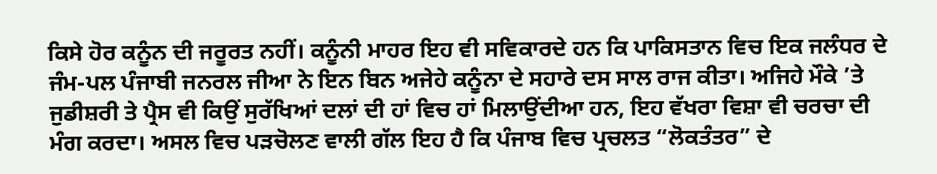ਕਿਸੇ ਹੋਰ ਕਨੂੰਨ ਦੀ ਜਰੂਰਤ ਨਹੀਂ। ਕਨੂੰਨੀ ਮਾਹਰ ਇਹ ਵੀ ਸਵਿਕਾਰਦੇ ਹਨ ਕਿ ਪਾਕਿਸਤਾਨ ਵਿਚ ਇਕ ਜਲੰਧਰ ਦੇ ਜੰਮ-ਪਲ ਪੰਜਾਬੀ ਜਨਰਲ ਜੀਆ ਨੇ ਇਨ ਬਿਨ ਅਜੇਹੇ ਕਨੂੰਨਾ ਦੇ ਸਹਾਰੇ ਦਸ ਸਾਲ ਰਾਜ ਕੀਤਾ। ਅਜਿਹੇ ਮੌਕੇ ’ਤੇ ਜੁਡੀਸ਼ਰੀ ਤੇ ਪ੍ਰੈਸ ਵੀ ਕਿਉਂ ਸੁਰੱਖਿਆਂ ਦਲਾਂ ਦੀ ਹਾਂ ਵਿਚ ਹਾਂ ਮਿਲਾਉਂਦੀਆ ਹਨ, ਇਹ ਵੱਖਰਾ ਵਿਸ਼ਾ ਵੀ ਚਰਚਾ ਦੀ ਮੰਗ ਕਰਦਾ। ਅਸਲ ਵਿਚ ਪੜਚੋਲਣ ਵਾਲੀ ਗੱਲ ਇਹ ਹੈ ਕਿ ਪੰਜਾਬ ਵਿਚ ਪ੍ਰਚਲਤ “ਲੋਕਤੰਤਰ” ਦੇ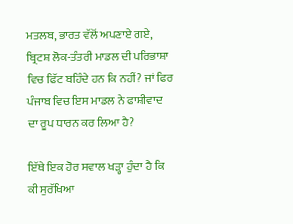ਮਤਲਬ, ਭਾਰਤ ਵੱਲੋਂ ਅਪਣਾਏ ਗਏ, ਬ੍ਰਿਟਸ਼ ਲੋਕ-ਤੰਤਰੀ ਮਾਡਲ ਦੀ ਪਰਿਭਾਸ਼ਾ ਵਿਚ ਫਿੱਟ ਬਹਿੰਦੇ ਹਨ ਕਿ ਨਹੀਂ? ਜਾਂ ਫਿਰ ਪੰਜਾਬ ਵਿਚ ਇਸ ਮਾਡਲ ਨੇ ਫਾਸ਼ੀਵਾਦ ਦਾ ਰੂਪ ਧਾਰਨ ਕਰ ਲਿਆ ਹੈ?

ਇੱਥੇ ਇਕ ਹੋਰ ਸਵਾਲ ਖੜ੍ਹਾ ਹੁੰਦਾ ਹੈ ਕਿ ਕੀ ਸੁਰੱਖਿਆ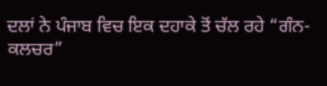ਦਲਾਂ ਨੇ ਪੰਜਾਬ ਵਿਚ ਇਕ ਦਹਾਕੇ ਤੋਂ ਚੱਲ ਰਹੇ “ਗੰਨ-ਕਲਚਰ”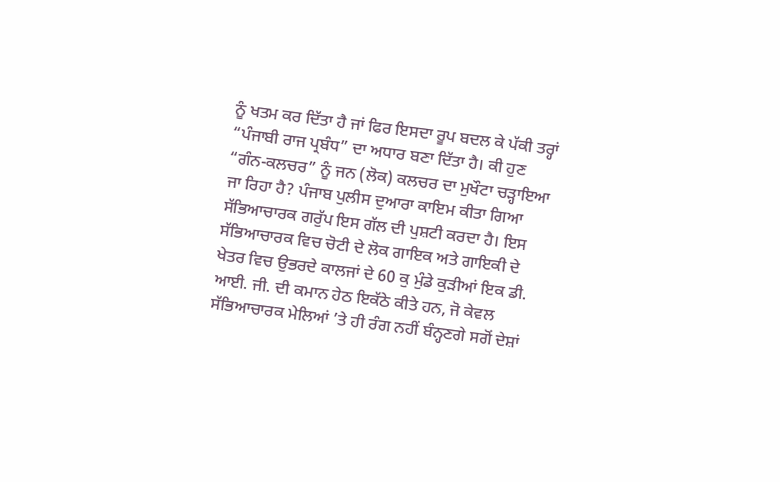ਨੂੰ ਖਤਮ ਕਰ ਦਿੱਤਾ ਹੈ ਜਾਂ ਫਿਰ ਇਸਦਾ ਰੂਪ ਬਦਲ ਕੇ ਪੱਕੀ ਤਰ੍ਹਾਂ “ਪੰਜਾਬੀ ਰਾਜ ਪ੍ਰਬੰਧ” ਦਾ ਅਧਾਰ ਬਣਾ ਦਿੱਤਾ ਹੈ। ਕੀ ਹੁਣ “ਗੰਨ-ਕਲਚਰ” ਨੂੰ ਜਨ (ਲੋਕ) ਕਲਚਰ ਦਾ ਮੁਖੌਟਾ ਚੜ੍ਹਾਇਆ ਜਾ ਰਿਹਾ ਹੈ? ਪੰਜਾਬ ਪੁਲੀਸ ਦੁਆਰਾ ਕਾਇਮ ਕੀਤਾ ਗਿਆ ਸੱਭਿਆਚਾਰਕ ਗਰੁੱਪ ਇਸ ਗੱਲ ਦੀ ਪੁਸ਼ਟੀ ਕਰਦਾ ਹੈ। ਇਸ ਸੱਭਿਆਚਾਰਕ ਵਿਚ ਚੋਟੀ ਦੇ ਲੋਕ ਗਾਇਕ ਅਤੇ ਗਾਇਕੀ ਦੇ ਖੇਤਰ ਵਿਚ ਉਭਰਦੇ ਕਾਲਜਾਂ ਦੇ 60 ਕੁ ਮੁੰਡੇ ਕੁੜੀਆਂ ਇਕ ਡੀ. ਆਈ. ਜੀ. ਦੀ ਕਮਾਨ ਹੇਠ ਇਕੱਠੇ ਕੀਤੇ ਹਨ, ਜੋ ਕੇਵਲ ਸੱਭਿਆਚਾਰਕ ਮੇਲਿਆਂ ’ਤੇ ਹੀ ਰੰਗ ਨਹੀਂ ਬੰਨ੍ਹਣਗੇ ਸਗੋਂ ਦੇਸ਼ਾਂ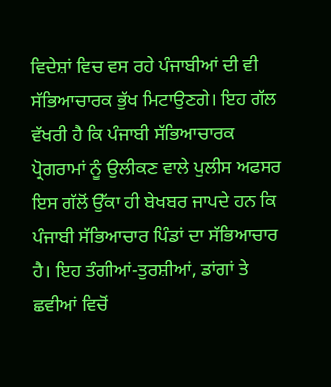ਵਿਦੇਸ਼ਾਂ ਵਿਚ ਵਸ ਰਹੇ ਪੰਜਾਬੀਆਂ ਦੀ ਵੀ ਸੱਭਿਆਚਾਰਕ ਭੁੱਖ ਮਿਟਾਉਣਗੇ। ਇਹ ਗੱਲ ਵੱਖਰੀ ਹੈ ਕਿ ਪੰਜਾਬੀ ਸੱਭਿਆਚਾਰਕ ਪ੍ਰੋਗਰਾਮਾਂ ਨੂੰ ਉਲੀਕਣ ਵਾਲੇ ਪੁਲੀਸ ਅਫਸਰ ਇਸ ਗੱਲੋਂ ਉੱਕਾ ਹੀ ਬੇਖਬਰ ਜਾਪਦੇ ਹਨ ਕਿ ਪੰਜਾਬੀ ਸੱਭਿਆਚਾਰ ਪਿੰਡਾਂ ਦਾ ਸੱਭਿਆਚਾਰ ਹੈ। ਇਹ ਤੰਗੀਆਂ-ਤੁਰਸ਼ੀਆਂ, ਡਾਂਗਾਂ ਤੇ ਛਵੀਆਂ ਵਿਚੋਂ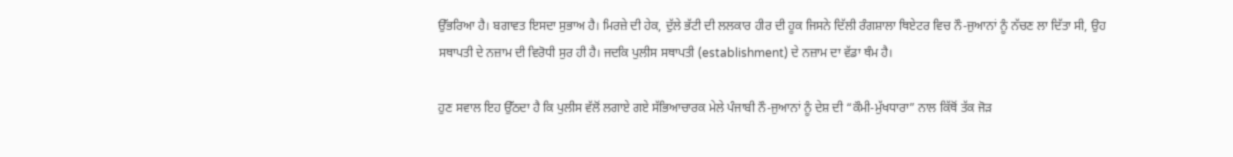ਉੱਭਰਿਆ ਹੈ। ਬਗਾਵਤ ਇਸਦਾ ਸੁਭਾਅ ਹੈ। ਮਿਰਜ਼ੇ ਦੀ ਹੇਕ, ਦੁੱਲੇ ਭੱਟੀ ਦੀ ਲਲਕਾਰ ਹੀਰ ਦੀ ਹੂਕ ਜਿਸਨੇ ਦਿੱਲੀ ਰੰਗਸ਼ਾਲਾ ਥਿਏਟਰ ਵਿਚ ਨੌ-ਜੁਆਨਾਂ ਨੂੰ ਨੱਚਣ ਲਾ ਦਿੱਤਾ ਸੀ, ਉਹ ਸਥਾਪਤੀ ਦੇ ਨਜ਼ਾਮ ਦੀ ਵਿਰੋਧੀ ਸੁਰ ਹੀ ਹੈ। ਜਦਕਿ ਪੁਲੀਸ ਸਥਾਪਤੀ (establishment) ਦੇ ਨਜ਼ਾਮ ਦਾ ਵੱਡਾ ਥੰਮ ਹੈ।

ਹੁਣ ਸਵਾਲ ਇਹ ਉੱਠਦਾ ਹੈ ਕਿ ਪੁਲੀਸ ਵੱਲੋਂ ਲਗਾਏ ਗਏ ਸੱਭਿਆਚਾਰਕ ਮੇਲੇ ਪੰਜਾਬੀ ਨੌ-ਜੁਆਨਾਂ ਨੂੰ ਦੇਸ਼ ਦੀ “ਕੌਮੀ-ਮੁੱਖਧਾਰਾ” ਨਾਲ ਕਿੱਥੋਂ ਤੱਕ ਜੋੜ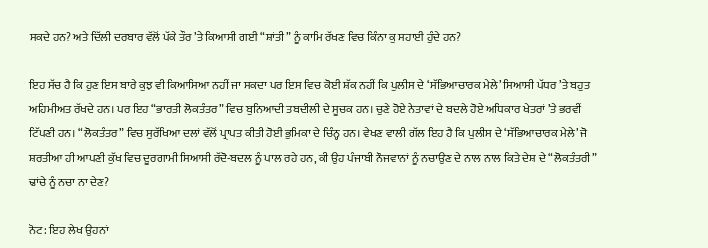ਸਕਦੇ ਹਨ? ਅਤੇ ਦਿੱਲੀ ਦਰਬਾਰ ਵੱਲੋਂ ਪੱਕੇ ਤੌਰ ’ਤੇ ਕਿਆਸੀ ਗਈ “ਸ਼ਾਂਤੀ” ਨੂੰ ਕਾਮਿ ਰੱਖਣ ਵਿਚ ਕਿੰਨਾ ਕੁ ਸਹਾਈ ਹੁੰਦੇ ਹਨ?

ਇਹ ਸੱਚ ਹੈ ਕਿ ਹੁਣ ਇਸ ਬਾਰੇ ਕੁਝ ਵੀ ਕਿਆਸਿਆ ਨਹੀਂ ਜਾ ਸਕਦਾ ਪਰ ਇਸ ਵਿਚ ਕੋਈ ਸ਼ੱਕ ਨਹੀਂ ਕਿ ਪੁਲੀਸ ਦੇ ‘ਸੱਭਿਆਚਾਰਕ ਮੇਲੇ’ ਸਿਆਸੀ ਪੱਧਰ ’ਤੇ ਬਹੁਤ ਅਹਿਮੀਅਤ ਰੱਖਦੇ ਹਨ। ਪਰ ਇਹ “ਭਾਰਤੀ ਲੋਕਤੰਤਰ” ਵਿਚ ਬੁਨਿਆਦੀ ਤਬਦੀਲੀ ਦੇ ਸੂਚਕ ਹਨ। ਚੁਣੇ ਹੋਏ ਨੇਤਾਵਾਂ ਦੇ ਬਦਲੇ ਹੋਏ ਅਧਿਕਾਰ ਖੇਤਰਾਂ ’ਤੇ ਭਰਵੀਂ ਟਿੱਪਣੀ ਹਨ। “ਲੋਕਤੰਤਰ” ਵਿਚ ਸੁਰੱਖਿਆ ਦਲਾਂ ਵੱਲੋਂ ਪ੍ਰਾਪਤ ਕੀਤੀ ਹੋਈ ਭੁਮਿਕਾ ਦੇ ਚਿੰਨ੍ਹ ਹਨ। ਵੇਖਣ ਵਾਲੀ ਗੱਲ ਇਹ ਹੈ ਕਿ ਪੁਲੀਸ ਦੇ ‘ਸੱਭਿਆਚਾਰਕ ਮੇਲੇ’ ਜੋ ਸ਼ਰਤੀਆ ਹੀ ਆਪਣੀ ਕੁੱਖ ਵਿਚ ਦੂਰਗਾਮੀ ਸਿਆਸੀ ਰੱਦੋ-ਬਦਲ ਨੂੰ ਪਾਲ ਰਹੇ ਹਨ, ਕੀ ਉਹ ਪੰਜਾਬੀ ਨੌਜਵਾਨਾਂ ਨੂੰ ਨਚਾਉਣ ਦੇ ਨਾਲ ਨਾਲ ਕਿਤੇ ਦੇਸ਼ ਦੇ “ਲੋਕਤੰਤਰੀ” ਢਾਂਚੇ ਨੂੰ ਨਚਾ ਨਾ ਦੇਣ?

ਨੋਟ: ਇਹ ਲੇਖ ਉਹਨਾਂ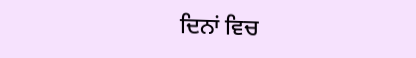ਦਿਨਾਂ ਵਿਚ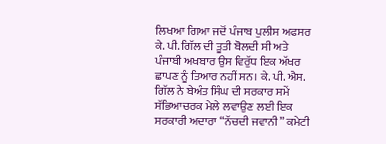ਲਿਖਆ ਗਿਆ ਜਦੋਂ ਪੰਜਾਬ ਪੁਲੀਸ ਅਫਸਰ ਕੇ. ਪੀ. ਗਿੱਲ ਦੀ ਤੂਤੀ ਬੋਲਦੀ ਸੀ ਅਤੇ ਪੰਜਾਬੀ ਅਖਬਾਰ ਉਸ ਵਿਰੁੱਧ ਇਕ ਅੱਖਰ ਛਾਪਣ ਨੂੰ ਤਿਆਰ ਨਹੀਂ ਸਨ। ਕੇ. ਪੀ. ਐਸ. ਗਿੱਲ ਨੇ ਬੇਅੰਤ ਸਿੰਘ ਦੀ ਸਰਕਾਰ ਸਮੇਂ ਸੱਭਿਆਚਰਕ ਮੇਲੇ ਲਵਾਉਣ ਲਈ ਇਕ ਸਰਕਾਰੀ ਅਦਾਰਾ “ਨੱਚਦੀ ਜਵਾਨੀ” ਕਮੇਟੀ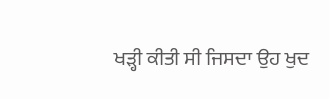ਖੜ੍ਹੀ ਕੀਤੀ ਸੀ ਜਿਸਦਾ ਉਹ ਖੁਦ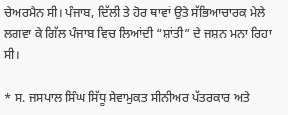ਚੇਅਰਮੈਨ ਸੀ। ਪੰਜਾਬ, ਦਿੱਲੀ ਤੇ ਹੋਰ ਥਾਵਾਂ ਉਤੇ ਸੱਭਿਆਚਾਰਕ ਮੇਲੇ ਲਗਵਾ ਕੇ ਗਿੱਲ ਪੰਜਾਬ ਵਿਚ ਲਿਆਂਦੀ “ਸ਼ਾਂਤੀ” ਦੇ ਜਸ਼ਨ ਮਨਾ ਰਿਹਾ ਸੀ।

* ਸ. ਜਸਪਾਲ ਸਿੰਘ ਸਿੱਧੂ ਸੇਵਾਮੁਕਤ ਸੀਨੀਅਰ ਪੱਤਰਕਾਰ ਅਤੇ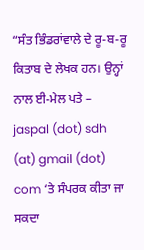“ਸੰਤ ਭਿੰਡਰਾਂਵਾਲੇ ਦੇ ਰੂ-ਬ-ਰੂ ਕਿਤਾਬ ਦੇ ਲੇਖਕ ਹਨ। ਉਨ੍ਹਾਂ ਨਾਲ ਈ-ਮੇਲ ਪਤੇ – jaspal (dot) sdh (at) gmail (dot) com ‘ਤੇ ਸੰਪਰਕ ਕੀਤਾ ਜਾ ਸਕਦਾ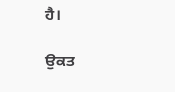ਹੈ।

ਉਕਤ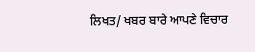ਲਿਖਤ/ ਖਬਰ ਬਾਰੇ ਆਪਣੇ ਵਿਚਾਰ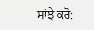ਸਾਂਝੇ ਕਰੋ: